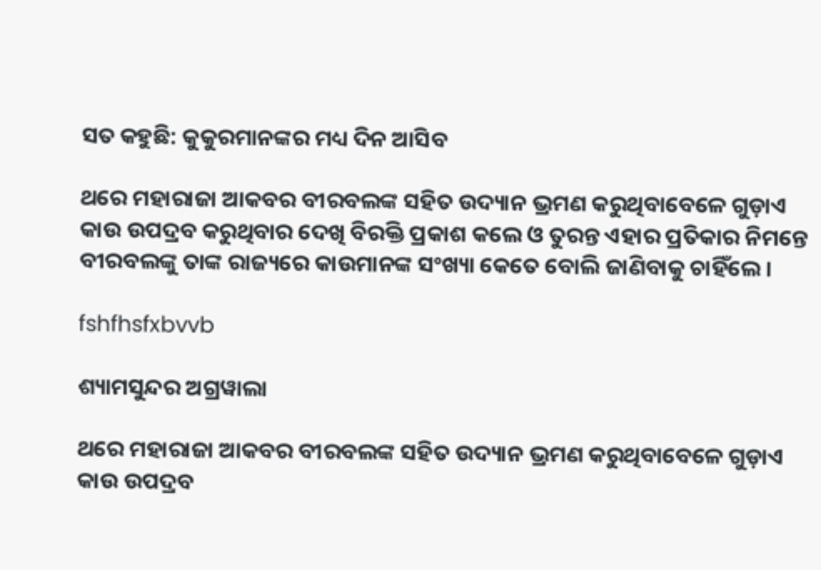ସତ କହୁଛି: କୁକୁରମାନଙ୍କର ମଧ୍ୟ ଦିନ ଆସିବ

ଥରେ ମହାରାଜା ଆକବର ବୀରବଲଙ୍କ ସହିତ ଉଦ୍ୟାନ ଭ୍ରମଣ କରୁଥିବାବେଳେ ଗୁଡ଼ାଏ କାଉ ଉପଦ୍ରବ କରୁଥିବାର ଦେଖି ବିରକ୍ତି ପ୍ରକାଶ କଲେ ଓ ତୁରନ୍ତ ଏହାର ପ୍ରତିକାର ନିମନ୍ତେ ବୀରବଲଙ୍କୁ ତାଙ୍କ ରାଜ୍ୟରେ କାଉମାନଙ୍କ ସଂଖ୍ୟା କେତେ ବୋଲି ଜାଣିବାକୁ ଚାହିଁଲେ।

fshfhsfxbvvb

ଶ୍ୟାମସୁନ୍ଦର ଅଗ୍ରୱାଲା

ଥରେ ମହାରାଜା ଆକବର ବୀରବଲଙ୍କ ସହିତ ଉଦ୍ୟାନ ଭ୍ରମଣ କରୁଥିବାବେଳେ ଗୁଡ଼ାଏ କାଉ ଉପଦ୍ରବ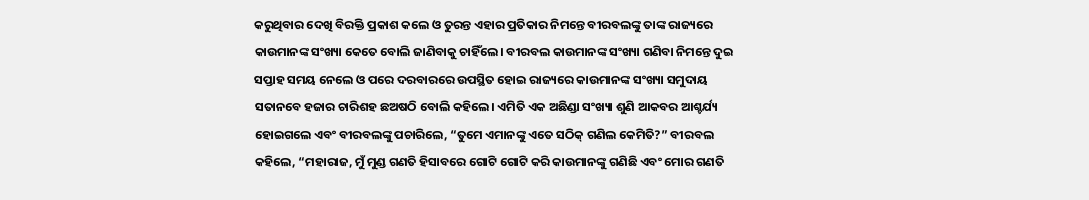କରୁଥିବାର ଦେଖି ବିରକ୍ତି ପ୍ରକାଶ କଲେ ଓ ତୁରନ୍ତ ଏହାର ପ୍ରତିକାର ନିମନ୍ତେ ବୀରବଲଙ୍କୁ ତାଙ୍କ ରାଜ୍ୟରେ କାଉମାନଙ୍କ ସଂଖ୍ୟା କେତେ ବୋଲି ଜାଣିବାକୁ ଚାହିଁଲେ। ବୀରବଲ କାଉମାନଙ୍କ ସଂଖ୍ୟା ଗଣିବା ନିମନ୍ତେ ଦୁଇ ସପ୍ତାହ ସମୟ ନେଲେ ଓ ପରେ ଦରବାରରେ ଉପସ୍ଥିତ ହୋଇ ରାଜ୍ୟରେ କାଉମାନଙ୍କ ସଂଖ୍ୟା ସମୁଦାୟ ସତାନବେ ହଜାର ଚାରିଶହ ଛଅଷଠି ବୋଲି କହିଲେ। ଏମିତି ଏକ ଅଛିଣ୍ଡା ସଂଖ୍ୟା ଶୁଣି ଆକବର ଆଶ୍ଚର୍ଯ୍ୟ ହୋଇଗଲେ ଏବଂ ବୀରବଲଙ୍କୁ ପଚାରିଲେ, “ତୁମେ ଏମାନଙ୍କୁ ଏତେ ସଠିକ୍ ଗଣିଲ କେମିତି?” ବୀରବଲ କହିଲେ, “ମହାରାଜ, ମୁଁ ମୁଣ୍ଡ ଗଣତି ହିସାବରେ ଗୋଟି ଗୋଟି କରି କାଉମାନଙ୍କୁ ଗଣିଛି ଏବଂ ମୋର ଗଣତି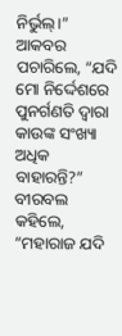ନିର୍ଭୁଲ୍‌।”
ଆକବର ପଚାରିଲେ, “ଯଦି ମୋ ନିର୍ଦ୍ଦେଶରେ ପୁନର୍ଗଣତି ଦ୍ୱାରା କାଉଙ୍କ ସଂଖ୍ୟା ଅଧିକ ବାହାରନ୍ତି?” ବୀରବଲ କହିଲେ, “ମହାରାଜ ଯଦି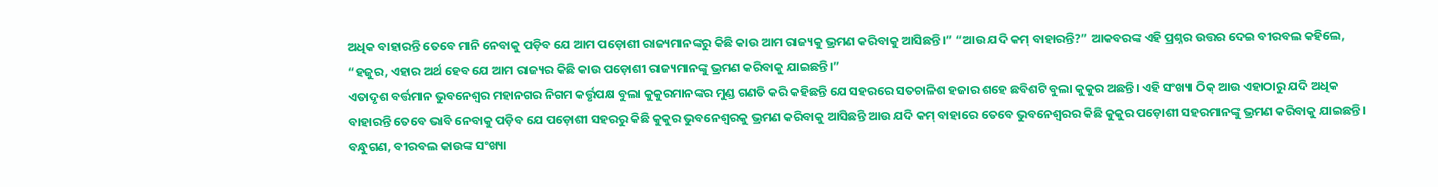ଅଧିକ ବାହାରନ୍ତି ତେବେ ମାନି ନେବାକୁ ପଡ଼ିବ ଯେ ଆମ ପଡ଼ୋଶୀ ରାଜ୍ୟମାନଙ୍କରୁ କିଛି କାଉ ଆମ ରାଜ୍ୟକୁ ଭ୍ରମଣ କରିବାକୁ ଆସିଛନ୍ତି।” “ଆଉ ଯଦି କମ୍ ବାହାରନ୍ତି?” ଆକବରଙ୍କ ଏହି ପ୍ରଶ୍ନର ଉତ୍ତର ଦେଇ ବୀରବଲ କହିଲେ, “ହଜୁର, ଏହାର ଅର୍ଥ ହେବ ଯେ ଆମ ରାଜ୍ୟର କିଛି କାଉ ପଡ଼ୋଶୀ ରାଜ୍ୟମାନଙ୍କୁ ଭ୍ରମଣ କରିବାକୁ ଯାଇଛନ୍ତି।”
ଏତାଦୃଶ ବର୍ତ୍ତମାନ ଭୁବନେଶ୍ୱର ମହାନଗର ନିଗମ କର୍ତ୍ତୃପକ୍ଷ ବୁଲା କୁକୁରମାନଙ୍କର ମୁଣ୍ଡ ଗଣତି କରି କହିଛନ୍ତି ଯେ ସହରରେ ସତଚାଳିଶ ହଜାର ଶହେ ଛବିଶଟି ବୁଲା କୁକୁର ଅଛନ୍ତି। ଏହି ସଂଖ୍ୟା ଠିକ୍ ଆଉ ଏହାଠାରୁ ଯଦି ଅଧିକ ବାହାରନ୍ତି ତେବେ ଭାବି ନେବାକୁ ପଡ଼ିବ ଯେ ପଡ଼ୋଶୀ ସହରରୁ କିଛି କୁକୁର ଭୁବନେଶ୍ୱରକୁ ଭ୍ରମଣ କରିବାକୁ ଆସିଛନ୍ତି ଆଉ ଯଦି କମ୍ ବାହାରେ ତେବେ ଭୁବନେଶ୍ୱରର କିଛି କୁକୁର ପଡ଼ୋଶୀ ସହରମାନଙ୍କୁ ଭ୍ରମଣ କରିବାକୁ ଯାଇଛନ୍ତି। ବନ୍ଧୁଗଣ, ବୀରବଲ କାଉଙ୍କ ସଂଖ୍ୟା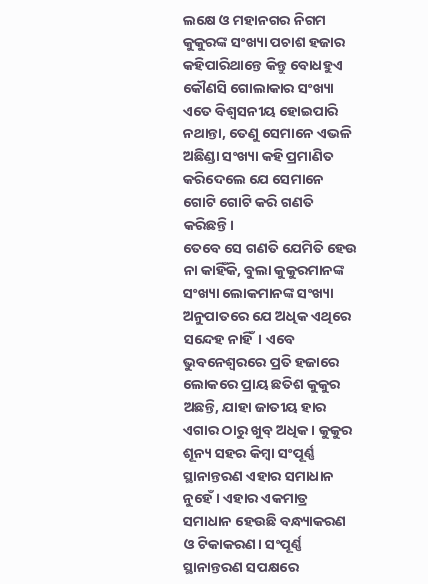ଲକ୍ଷେ ଓ ମହାନଗର ନିଗମ କୁକୁରଙ୍କ ସଂଖ୍ୟା ପଚାଶ ହଜାର କହିପାରିଥାନ୍ତେ କିନ୍ତୁ ବୋଧହୁଏ କୌଣସି ଗୋଲାକାର ସଂଖ୍ୟା ଏତେ ବିଶ୍ୱସନୀୟ ହୋଇପାରି ନଥାନ୍ତା, ତେଣୁ ସେମାନେ ଏଭଳି ଅଛିଣ୍ଡା ସଂଖ୍ୟା କହି ପ୍ରମାଣିତ କରିଦେଲେ ଯେ ସେମାନେ ଗୋଟି ଗୋଟି କରି ଗଣତି କରିଛନ୍ତି।
ତେବେ ସେ ଗଣତି ଯେମିତି ହେଉ ନା କାହିଁକି, ବୁଲା କୁକୁରମାନଙ୍କ ସଂଖ୍ୟା ଲୋକମାନଙ୍କ ସଂଖ୍ୟା ଅନୁପାତରେ ଯେ ଅଧିକ ଏଥିରେ ସନ୍ଦେହ ନାହିଁ। ଏବେ ଭୁବନେଶ୍ବରରେ ପ୍ରତି ହଜାରେ ଲୋକରେ ପ୍ରାୟ ଛତିଶ କୁକୁର ଅଛନ୍ତି, ଯାହା ଜାତୀୟ ହାର ଏଗାର ଠାରୁ ଖୁବ୍ ଅଧିକ। କୁକୁର ଶୂନ୍ୟ ସହର କିମ୍ବା ସଂପୂର୍ଣ୍ଣ ସ୍ଥାନାନ୍ତରଣ ଏହାର ସମାଧାନ ନୁହେଁ। ଏହାର ଏକମାତ୍ର ସମାଧାନ ହେଉଛି ବନ୍ଧ୍ୟାକରଣ ଓ ଟିକାକରଣ। ସଂପୂର୍ଣ୍ଣ ସ୍ଥାନାନ୍ତରଣ ସପକ୍ଷରେ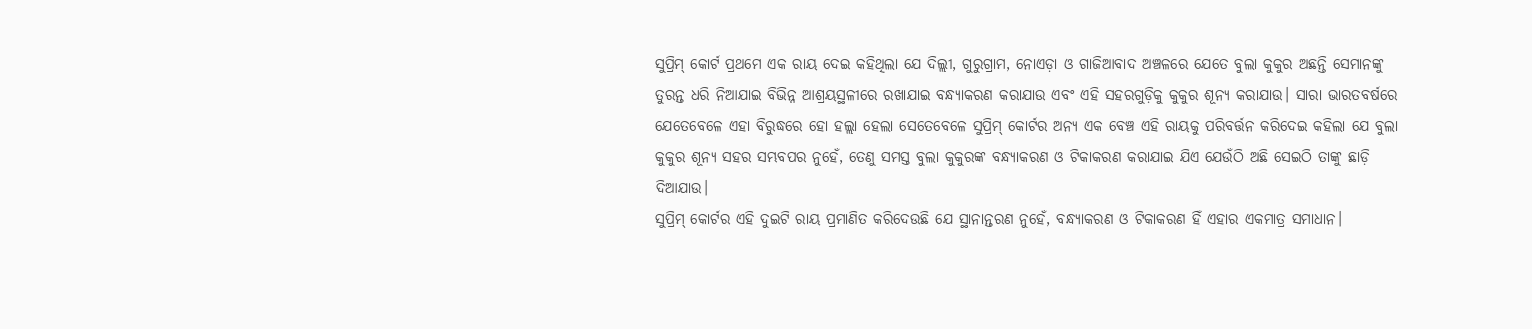ସୁପ୍ରିମ୍ କୋର୍ଟ ପ୍ରଥମେ ଏକ ରାୟ ଦେଇ କହିଥିଲା ଯେ ଦିଲ୍ଲୀ, ଗୁରୁଗ୍ରାମ, ନୋଏଡ଼ା ଓ ଗାଜିଆବାଦ ଅଞ୍ଚଳରେ ଯେତେ ବୁଲା କୁକୁର ଅଛନ୍ତି ସେମାନଙ୍କୁ ତୁରନ୍ତ ଧରି ନିଆଯାଇ ବିଭିନ୍ନ ଆଶ୍ରୟସ୍ଥଳୀରେ ରଖାଯାଇ ବନ୍ଧ୍ୟାକରଣ କରାଯାଉ ଏବଂ ଏହି ସହରଗୁଡ଼ିକୁ କୁକୁର ଶୂନ୍ୟ କରାଯାଉ। ସାରା ଭାରତବର୍ଷରେ ଯେତେବେଳେ ଏହା ବିରୁଦ୍ଧରେ ହୋ ହଲ୍ଲା ହେଲା ସେତେବେଳେ ସୁପ୍ରିମ୍ କୋର୍ଟର ଅନ୍ୟ ଏକ ବେଞ୍ଚ ଏହି ରାୟକୁ ପରିବର୍ତ୍ତନ କରିଦେଇ କହିଲା ଯେ ବୁଲା କୁକୁର ଶୂନ୍ୟ ସହର ସମ୍ଭବପର ନୁହେଁ, ତେଣୁ ସମସ୍ତ ବୁଲା କୁକୁରଙ୍କ ବନ୍ଧ୍ୟାକରଣ ଓ ଟିକାକରଣ କରାଯାଇ ଯିଏ ଯେଉଁଠି ଅଛି ସେଇଠି ତାଙ୍କୁ ଛାଡ଼ି ଦିଆଯାଉ।
ସୁପ୍ରିମ୍ କୋର୍ଟର ଏହି ଦୁଇଟି ରାୟ ପ୍ରମାଣିତ କରିଦେଉଛି ଯେ ସ୍ଥାନାନ୍ତରଣ ନୁହେଁ, ବନ୍ଧ୍ୟାକରଣ ଓ ଟିକାକରଣ ହିଁ ଏହାର ଏକମାତ୍ର ସମାଧାନ।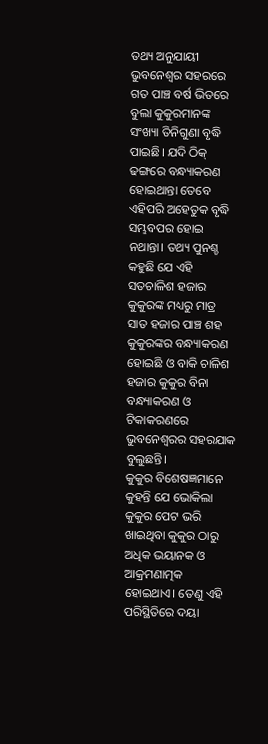ତଥ୍ୟ ଅନୁଯାୟୀ ଭୁବନେଶ୍ୱର ସହରରେ ଗତ ପାଞ୍ଚ ବର୍ଷ ଭିତରେ ବୁଲା କୁକୁରମାନଙ୍କ ସଂଖ୍ୟା ତିନିଗୁଣା ବୃଦ୍ଧି ପାଇଛି। ଯଦି ଠିକ୍ ଢଙ୍ଗରେ ବନ୍ଧ୍ୟାକରଣ ହୋଇଥାନ୍ତା ତେବେ ଏହିପରି ଅହେତୁକ ବୃଦ୍ଧି ସମ୍ଭବପର ହୋଇ ନଥାନ୍ତା। ତଥ୍ୟ ପୁନଶ୍ଚ କହୁଛି ଯେ ଏହି ସତଚାଳିଶ ହଜାର କୁକୁରଙ୍କ ମଧ୍ୟରୁ ମାତ୍ର ସାତ ହଜାର ପାଞ୍ଚ ଶହ କୁକୁରଙ୍କର ବନ୍ଧ୍ୟାକରଣ ହୋଇଛି ଓ ବାକି ଚାଳିଶ ହଜାର କୁକୁର ବିନା ବନ୍ଧ୍ୟାକରଣ ଓ ଟିକାକରଣରେ ଭୁବନେଶ୍ୱରର ସହରଯାକ ବୁଲୁଛନ୍ତି।
କୁକୁର ବିଶେଷଜ୍ଞମାନେ କୁହନ୍ତି ଯେ ଭୋକିଲା କୁକୁର ପେଟ ଭରି ଖାଇଥିବା କୁକୁର ଠାରୁ ଅଧିକ ଭୟାନକ ଓ ଆକ୍ରମଣାତ୍ମକ ହୋଇଥାଏ। ତେଣୁ ଏହି ପରିସ୍ଥିତିରେ ଦୟା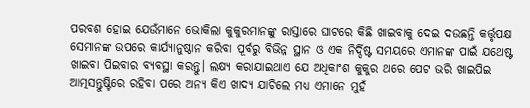ପରବଶ ହୋଇ ଯେଉଁମାନେ ଭୋକିଲା କୁକୁରମାନଙ୍କୁ ରାସ୍ତାରେ ଘାଟରେ କିଛି ଖାଇବାକୁ ଦେଇ ଦଉଛନ୍ତି କର୍ତ୍ତୃପକ୍ଷ ସେମାନଙ୍କ ଉପରେ କାର୍ଯ୍ୟାନୁଷ୍ଠାନ କରିବା ପୂର୍ବରୁ ବିଭିନ୍ନ ସ୍ଥାନ ଓ ଏକ ନିର୍ଦ୍ଦିଷ୍ଟ ସମୟରେ ଏମାନଙ୍କ ପାଇଁ ଯଥେଷ୍ଟ ଖାଇବା ପିଇବାର ବ୍ୟବସ୍ଥା କରନ୍ତୁ। ଲକ୍ଷ୍ୟ କରାଯାଇଥାଏ ଯେ ଅଧିକାଂଶ କୁକୁର ଥରେ ପେଟ ଭରି ଖାଇପିଇ ଆତ୍ମସନ୍ତୁଷ୍ଟିରେ ରହିବା ପରେ ଅନ୍ୟ କିଏ ଖାଦ୍ୟ ଯାଚିଲେ ମଧ୍ୟ ଏମାନେ ମୁହଁ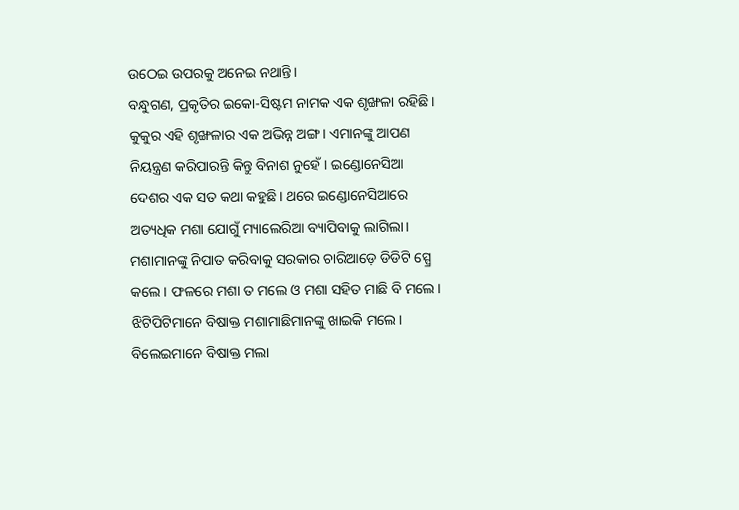ଉଠେଇ ଉପରକୁ ଅନେଇ ନଥାନ୍ତି।
ବନ୍ଧୁଗଣ, ପ୍ରକୃତିର ଇକୋ-ସିଷ୍ଟମ ନାମକ ଏକ ଶୃଙ୍ଖଳା ରହିଛି। କୁକୁର ଏହି ଶୃଙ୍ଖଳାର ଏକ ଅଭିନ୍ନ ଅଙ୍ଗ। ଏମାନଙ୍କୁ ଆପଣ ନିୟନ୍ତ୍ରଣ କରିପାରନ୍ତି କିନ୍ତୁ ବିନାଶ ନୁହେଁ। ଇଣ୍ଡୋନେସିଆ ଦେଶର ଏକ ସତ କଥା କହୁଛି। ଥରେ ଇଣ୍ଡୋନେସିଆରେ ଅତ୍ୟଧିକ ମଶା ଯୋଗୁଁ ମ୍ୟାଲେରିଆ ବ୍ୟାପିବାକୁ ଲାଗିଲା। ମଶାମାନଙ୍କୁ ନିପାତ କରିବାକୁ ସରକାର ଚାରିଆଡ଼େ ଡିଡିଟି ସ୍ପ୍ରେ କଲେ। ଫଳରେ ମଶା ତ ମଲେ ଓ ମଶା ସହିତ ମାଛି ବି ମଲେ। ଝିଟିପିଟିମାନେ ବିଷାକ୍ତ ମଶାମାଛିମାନଙ୍କୁ ଖାଇକି ମଲେ। ବିଲେଇମାନେ ବିଷାକ୍ତ ମଲା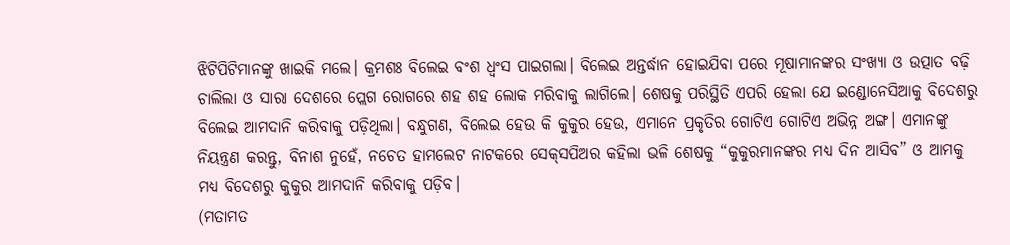ଝିଟିପିଟିମାନଙ୍କୁ ଖାଇକି ମଲେ। କ୍ରମଶଃ ବିଲେଇ ବଂଶ ଧ୍ୱଂସ ପାଇଗଲା। ବିଲେଇ ଅନ୍ତର୍ଦ୍ଧାନ ହୋଇଯିବା ପରେ ମୂଷାମାନଙ୍କର ସଂଖ୍ୟା ଓ ଉତ୍ପାତ ବଢ଼ି ଚାଲିଲା ଓ ସାରା ଦେଶରେ ପ୍ଲେଗ ରୋଗରେ ଶହ ଶହ ଲୋକ ମରିବାକୁ ଲାଗିଲେ। ଶେଷକୁ ପରିସ୍ଥିତି ଏପରି ହେଲା ଯେ ଇଣ୍ଡୋନେସିଆକୁ ବିଦେଶରୁ ବିଲେଇ ଆମଦାନି କରିବାକୁ ପଡ଼ିଥିଲା। ବନ୍ଧୁଗଣ, ବିଲେଇ ହେଉ କି କୁକୁର ହେଉ, ଏମାନେ ପ୍ରକୃତିର ଗୋଟିଏ ଗୋଟିଏ ଅଭିନ୍ନ ଅଙ୍ଗ। ଏମାନଙ୍କୁ ନିୟନ୍ତ୍ରଣ କରନ୍ତୁ, ବିନାଶ ନୁହେଁ, ନଚେତ ହାମଲେଟ ନାଟକରେ ସେକ୍‌ସପିଅର କହିଲା ଭଳି ଶେଷକୁ “କୁକୁରମାନଙ୍କର ମଧ୍ୟ ଦିନ ଆସିବ” ଓ ଆମକୁ ମଧ୍ୟ ବିଦେଶରୁ କୁକୁର ଆମଦାନି କରିବାକୁ ପଡ଼ିବ।
(ମତାମତ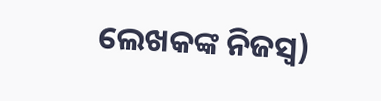ଲେଖକଙ୍କ ନିଜସ୍ବ)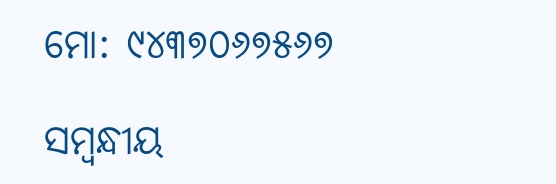ମୋ: ୯୪୩୭୦୬୭୫୬୭

ସମ୍ବନ୍ଧୀୟ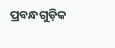ପ୍ରବନ୍ଧଗୁଡ଼ିକ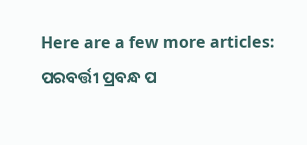Here are a few more articles:
ପରବର୍ତ୍ତୀ ପ୍ରବନ୍ଧ ପ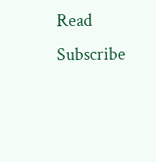Read
Subscribe